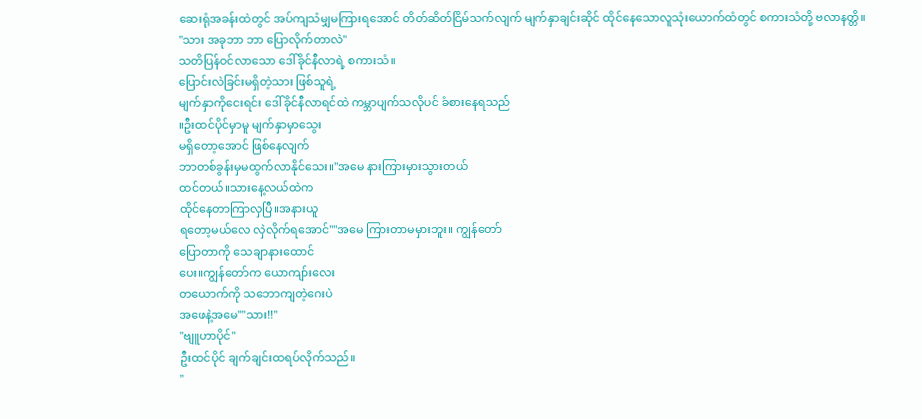ဆေးရုံအခန်းထဲတွင် အပ်ကျသံမျှမကြားရအောင် တိတ်ဆိတ်ငြိမ်သက်လျက် မျက်နှာချင်းဆိုင် ထိုင်နေသောလူသုံးယောက်ထံတွင် စကားသံတို့ ဗလာနတ္တိ။
"သား အခုဘာ ဘာ ပြောလိုက်တာလဲ"
သတိပြန်ဝင်လာသော ဒေါ်ခိုင်နီလာရဲ့ စကားသံ။
ပြောင်းလဲခြင်းမရှိတဲ့သား ဖြစ်သူရဲ့
မျက်နှာကိုငေးရင်း ဒေါ်ခိုင်နီလာရင်ထဲ ကမ္ဘာပျက်သလိုပင် ခံစားနေရသည်
။ဦးထင်ပိုင်မှာမူ မျက်နှာမှာသွေး
မရှိတော့အောင် ဖြစ်နေလျက်
ဘာတစ်ခွန်းမှမထွက်လာနိုင်သေး။"အမေ နားကြားမှားသွားတယ်
ထင်တယ်။သားနေ့လယ်ထဲက
ထိုင်နေတာကြာလှပြီ။အနားယူ
ရတော့မယ်လေ လှဲလိုက်ရအောင်""အမေ ကြားတာမမှားဘူး။ ကျွန်တော်
ပြောတာကို သေချာနားထောင်
ပေး။ကျွန်တော်က ယောကျာ်းလေး
တယောက်ကို သဘောကျတဲ့ဂေးပဲ
အဖေနဲ့အမေ""သား!!"
"ဗျူဟာပိုင်"
ဦးထင်ပိုင် ချက်ချင်းထရပ်လိုက်သည်။
"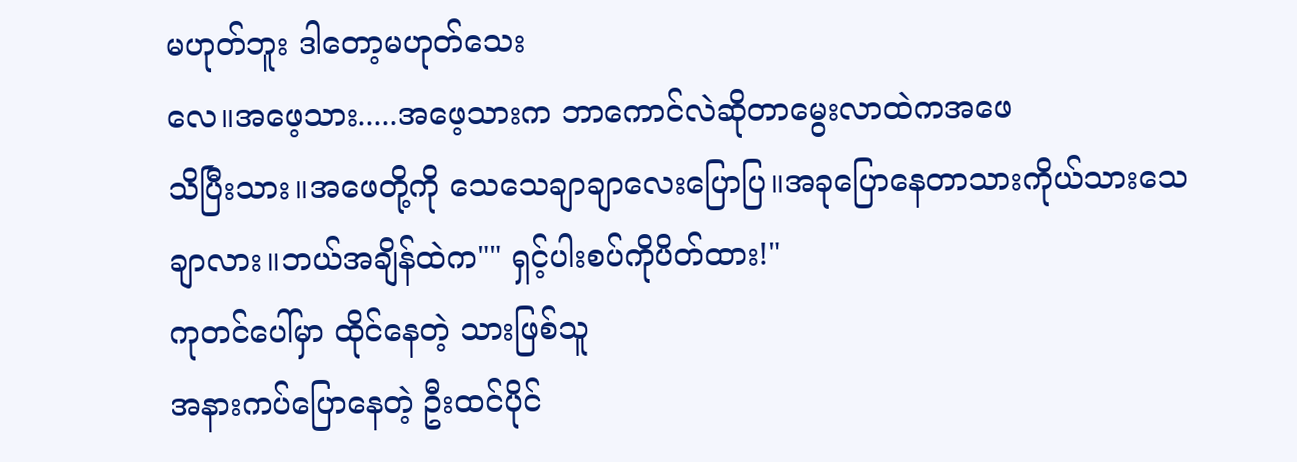မဟုတ်ဘူး ဒါတော့မဟုတ်သေး
လေ။အဖေ့သား.....အဖေ့သားက ဘာကောင်လဲဆိုတာမွေးလာထဲကအဖေ
သိပြီးသား။အဖေတို့ကို သေသေချာချာလေးပြောပြ။အခုပြောနေတာသားကိုယ်သားသေချာလား။ဘယ်အချိန်ထဲက"" ရှင့်ပါးစပ်ကိုပိတ်ထား!"
ကုတင်ပေါ်မှာ ထိုင်နေတဲ့ သားဖြစ်သူ
အနားကပ်ပြောနေတဲ့ ဦးထင်ပိုင်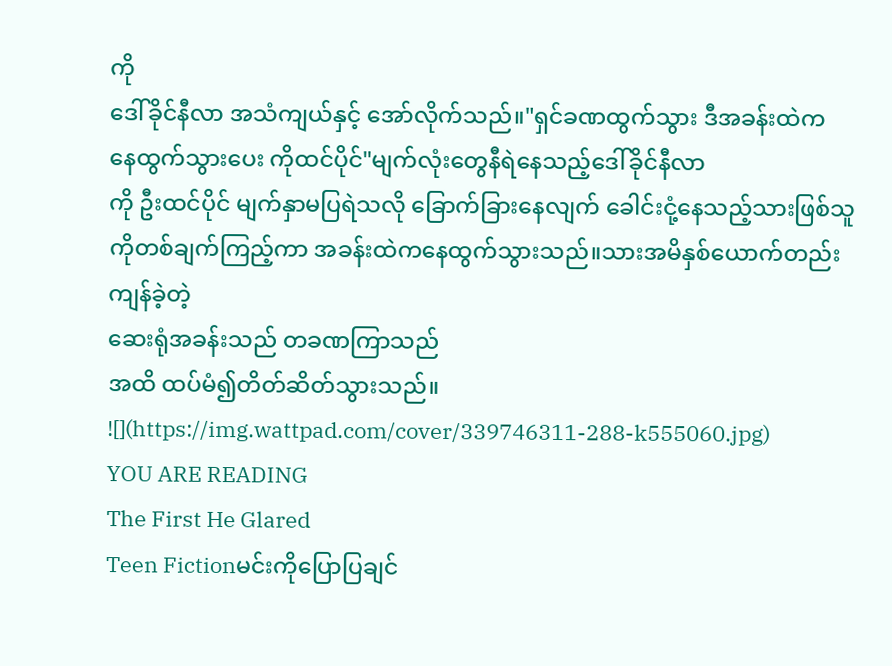ကို
ဒေါ်ခိုင်နီလာ အသံကျယ်နှင့် အော်လိုက်သည်။"ရှင်ခဏထွက်သွား ဒီအခန်းထဲက
နေထွက်သွားပေး ကိုထင်ပိုင်"မျက်လုံးတွေနီရဲနေသည့်ဒေါ်ခိုင်နီလာ
ကို ဦးထင်ပိုင် မျက်နှာမပြရဲသလို ခြောက်ခြားနေလျက် ခေါင်းငုံ့နေသည့်သားဖြစ်သူကိုတစ်ချက်ကြည့်ကာ အခန်းထဲကနေထွက်သွားသည်။သားအမိနှစ်ယောက်တည်းကျန်ခဲ့တဲ့
ဆေးရုံအခန်းသည် တခဏကြာသည်
အထိ ထပ်မံ၍တိတ်ဆိတ်သွားသည်။
![](https://img.wattpad.com/cover/339746311-288-k555060.jpg)
YOU ARE READING
The First He Glared
Teen Fictionမင်းကိုပြောပြချင်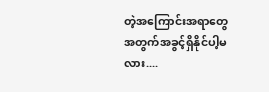တဲ့အကြောင်းအရာတွေအတွက်အခွင့်ရှိနိုင်ပါ့မလား....